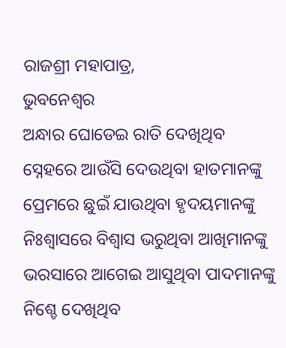ରାଜଶ୍ରୀ ମହାପାତ୍ର,
ଭୁବନେଶ୍ୱର
ଅନ୍ଧାର ଘୋଡେଇ ରାତି ଦେଖିଥିବ
ସ୍ନେହରେ ଆଉଁସି ଦେଉଥିବା ହାତମାନଙ୍କୁ
ପ୍ରେମରେ ଛୁଇଁ ଯାଉଥିବା ହୃଦୟମାନଙ୍କୁ
ନିଃଶ୍ବାସରେ ବିଶ୍ୱାସ ଭରୁଥିବା ଆଖିମାନଙ୍କୁ
ଭରସାରେ ଆଗେଇ ଆସୁଥିବା ପାଦମାନଙ୍କୁ
ନିଶ୍ଚେ ଦେଖିଥିବ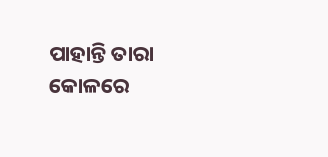ପାହାନ୍ତି ତାରା କୋଳରେ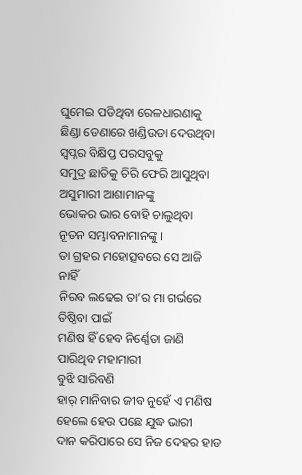ଘୁମେଇ ପଡିଥିବା ରେଳଧାରଣାକୁ
ଛିଣ୍ଡା ଡେଣାରେ ଖଣ୍ଡିଉଡା ଦେଉଥିବା
ସ୍ୱପ୍ନର ବିକ୍ଷିପ୍ତ ପରସବୁକୁ
ସମୁଦ୍ର ଛାତିକୁ ଚିରି ଫେରି ଆସୁଥିବା
ଅସୁମାରୀ ଆଶାମାନଙ୍କୁ
ଭୋକର ଭାର ବୋହି ଚାଲୁଥିବା
ନୂତନ ସମ୍ଭାବନାମାନଙ୍କୁ ।
ତା ଗ୍ରହର ମହୋତ୍ସବରେ ସେ ଆଜି ନାହିଁ
ନିରବ ଲଢେଇ ତା’ର ମା ଗର୍ଭରେ ତିଷ୍ଠିବା ପାଇଁ
ମଣିଷ ହିଁ ହେବ ନିର୍ଣ୍ଣେତା ଜାଣି ପାରିଥିବ ମହାମାରୀ
ବୁଝି ସାରିବଣି
ହାର୍ ମାନିବାର ଜୀବ ନୁହେଁ ଏ ମଣିଷ
ହେଲେ ହେଉ ପଛେ ଯୁଦ୍ଧ ଭାରୀ
ଦାନ କରିପାରେ ସେ ନିଜ ଦେହର ହାଡ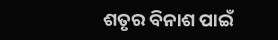ଶତୃର ବିନାଶ ପାଇଁ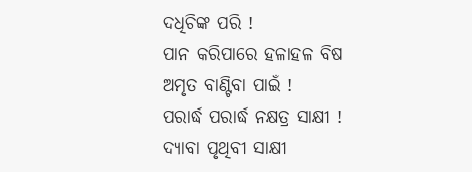ଦଧିଚିଙ୍କ ପରି !
ପାନ କରିପାରେ ହଳାହଳ ବିଷ
ଅମୃତ ବାଣ୍ଟିବା ପାଇଁ !
ପରାର୍ଦ୍ଧ ପରାର୍ଦ୍ଧ ନକ୍ଷତ୍ର ସାକ୍ଷୀ !
ଦ୍ୟାବା ପୃଥିବୀ ସାକ୍ଷୀ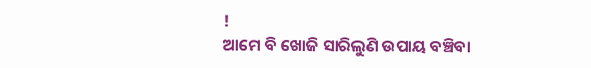!
ଆମେ ବି ଖୋଜି ସାରିଲୁଣି ଉପାୟ ବଞ୍ଚିବା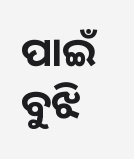ପାଇଁ
ବୁଝି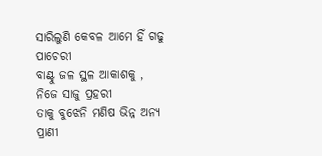ସାରିଲୁଣି କେବଳ ଆମେ ହିଁ ଗଢୁ ପାଚେରୀ
ବାଣ୍ଟୁ ଜଳ ସ୍ଥଳ ଆକାଶକୁ , ନିଜେ ସାଜୁ ପ୍ରହରୀ
ତାକୁ ବୁଝେନି ମଣିଷ ଭିନ୍ନ ଅନ୍ୟ ପ୍ରାଣୀ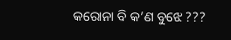କରୋନା ବି କ’ଣ ବୁଝେ ???